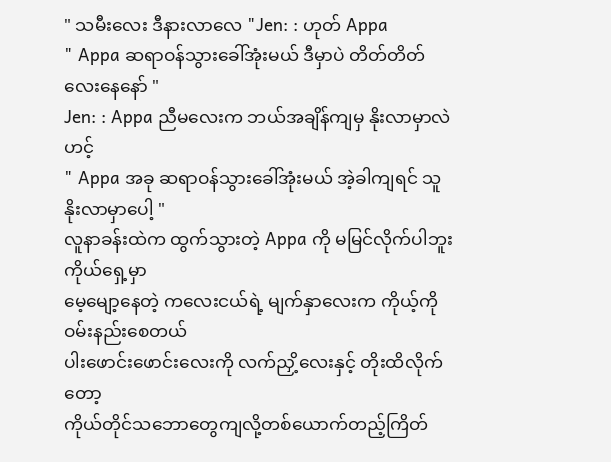" သမီးလေး ဒီနားလာလေ "Jen: : ဟုတ် Appa
" Appa ဆရာဝန်သွားခေါ်အုံးမယ် ဒီမှာပဲ တိတ်တိတ်လေးနေနော် "
Jen: : Appa ညီမလေးက ဘယ်အချိန်ကျမှ နိုးလာမှာလဲ ဟင့်
" Appa အခု ဆရာဝန်သွားခေါ်အုံးမယ် အဲ့ခါကျရင် သူနိုးလာမှာပေါ့ "
လူနာခန်းထဲက ထွက်သွားတဲ့ Appa ကို မမြင်လိုက်ပါဘူး ကိုယ်ရှေ့မှာ
မေ့မျော့နေတဲ့ ကလေးငယ်ရဲ့ မျက်နှာလေးက ကိုယ့်ကို ဝမ်းနည်းစေတယ်
ပါးဖောင်းဖောင်းလေးကို လက်ညှိ့လေးနှင့် တိုးထိလိုက်တော့
ကိုယ်တိုင်သဘောတွေကျလို့တစ်ယောက်တည့်ကြိတ်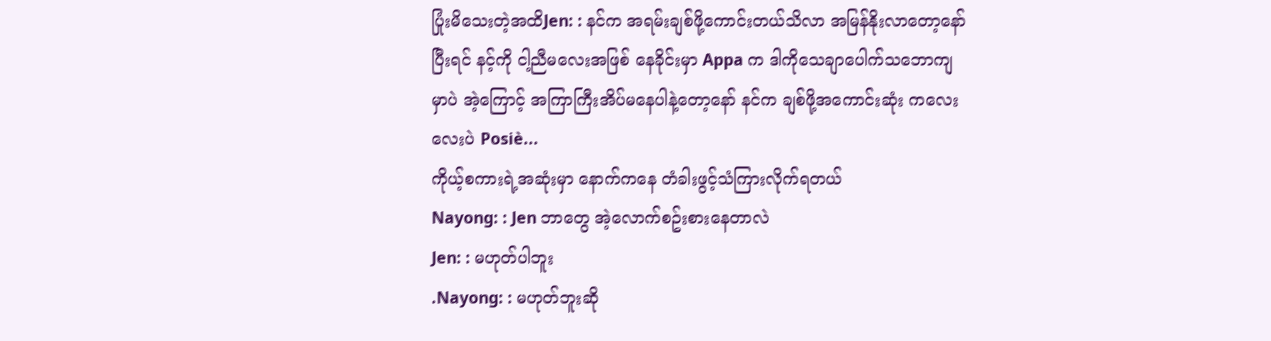ပြုံးမိသေးတဲ့အထိJen: : နင်က အရမ်းချစ်ဖို့ကောင်းတယ်သိလာ အမြန်နိုးလာတော့နော် ပြီးရင် နင့်ကို ငါ့ညီမလေးအဖြစ် နေခိုင်းမှာ Appa က ဒါကိုသေချာပေါက်သဘောကျမှာပဲ အဲ့ကြောင့် အကြာကြီးအိပ်မနေပါနဲ့တော့နော် နင်က ချစ်ဖို့အကောင်းဆုံး ကလေးလေးပဲ Posiè...
ကိုယ့်စကားရဲ့အဆုံးမှာ နောက်ကနေ တံခါးဖွင့်သံကြားလိုက်ရတယ်
Nayong: : Jen ဘာတွေ အဲ့လောက်စဥ်းစားနေတာလဲ
Jen: : မဟုတ်ပါဘူး
.Nayong: : မဟုတ်ဘူးဆို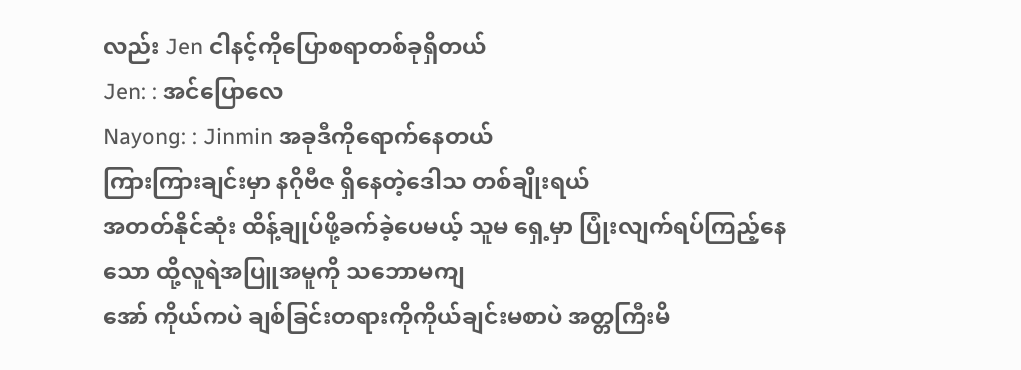လည်း Jen ငါနင့်ကိုပြောစရာတစ်ခုရှိတယ်
Jen: : အင်ပြောလေ
Nayong: : Jinmin အခုဒီကိုရောက်နေတယ်
ကြားကြားချင်းမှာ နဂိုဗီဇ ရှိနေတဲ့ဒေါသ တစ်ချိုးရယ်
အတတ်နိုင်ဆုံး ထိန့်ချုပ်ဖို့ခက်ခဲ့ပေမယ့် သူမ ရှေ့မှာ ပြုံးလျက်ရပ်ကြည့်နေသော ထို့လူရဲအပြူအမူကို သဘောမကျ
အော် ကိုယ်ကပဲ ချစ်ခြင်းတရားကိုကိုယ်ချင်းမစာပဲ အတ္တကြီးမိ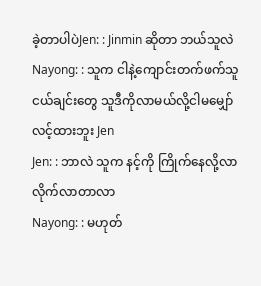ခဲ့တာပါပဲJen: : Jinmin ဆိုတာ ဘယ်သူလဲ
Nayong: : သူက ငါနဲ့ကျောင်းတက်ဖက်သူငယ်ချင်းတွေ သူဒီကိုလာမယ်လို့ငါမမျှော်လင့်ထားဘူး Jen
Jen: : ဘာလဲ သူက နင့်ကို ကြိုက်နေလို့လာ လိုက်လာတာလာ
Nayong: : မဟုတ်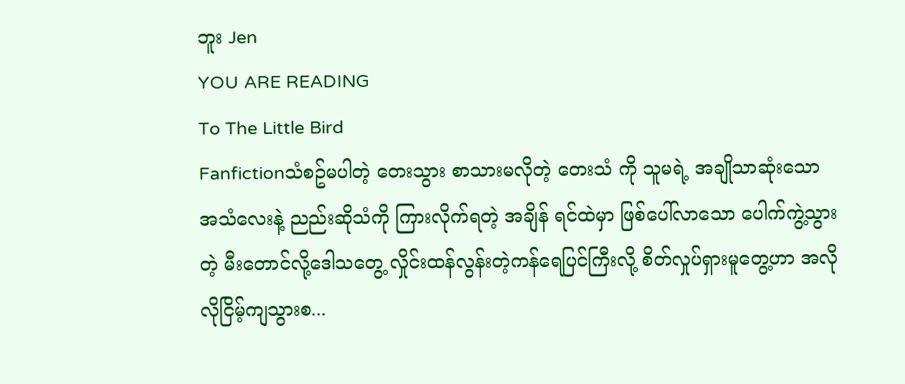ဘူး Jen
YOU ARE READING
To The Little Bird
Fanfictionသံစဥ်မပါတဲ့ တေးသွား စာသားမလိုတဲ့ တေးသံ ကို သူမရဲ့ အချိုသာဆုံးသော အသံလေးနဲ့ ညည်းဆိုသံကို ကြားလိုက်ရတဲ့ အချိန် ရင်ထဲမှာ ဖြစ်ပေါ်လာသော ပေါက်ကွဲ့သွားတဲ့ မီးတောင်လို့ဒေါသတွေ့ လှိုင်းထန်လွန်းတဲ့ကန်ရေပြင်ကြီးလို့ စိတ်လှုပ်ရှားမူတွေ့ဟာ အလိုလိုငြိမ့်ကျသွားစ...